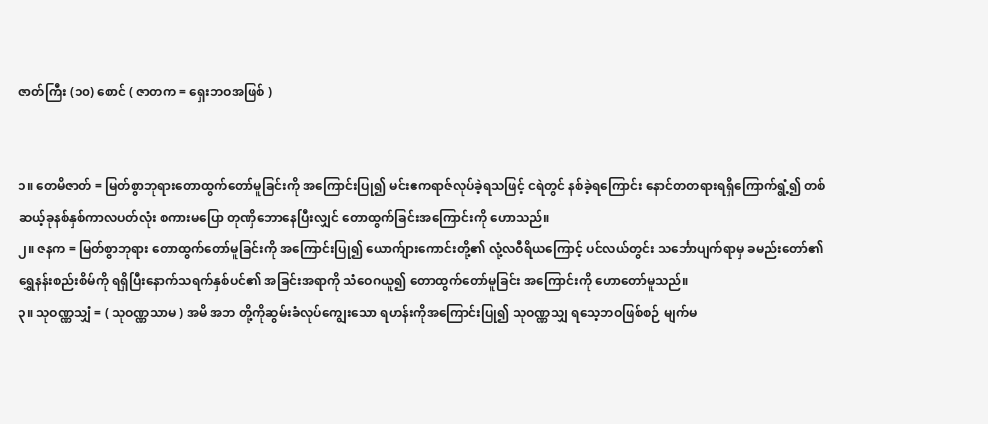ဇာတ်ကြီး (၁၀) စောင် ( ဇာတက = ရှေးဘဝအဖြစ် )


၁။ တေမိဇာတ် = မြတ်စွာဘုရားတောထွက်တော်မူခြင်းကို အကြောင်းပြု၍ မင်းဧကရာဇ်လုပ်ခဲ့ရသဖြင့် ငရဲတွင် နစ်ခဲ့ရကြောင်း နောင်တတရားရရှိကြောက်ရွံ့၍ တစ်ဆယ့်ခုနစ်နှစ်ကာလပတ်လုံး စကားမပြော တုဏှိဘောနေပြီးလျှင် တောထွက်ခြင်းအကြောင်းကို ဟောသည်။
၂။ ဇနက = မြတ်စွာဘုရား တောထွက်တော်မူခြင်းကို အကြောင်းပြု၍ ယောက်ျားကောင်းတို့၏ လုံ့လဝီရိယကြောင့် ပင်လယ်တွင်း သင်္ဘောပျက်ရာမှ ခမည်းတော်၏ ရွှေနန်းစည်းစိမ်ကို ရရှိပြီးနောက်သရက်နှစ်ပင်၏ အခြင်းအရာကို သံဝေဂယူ၍ တောထွက်တော်မူခြင်း အကြောင်းကို ဟောတော်မူသည်။
၃။ သုဝဏ္ဏသျှံ = ( သုဝဏ္ဏသာမ ) အမိ အဘ တို့ကိုဆွမ်းခံလုပ်ကျွေးသော ရဟန်းကိုအကြောင်းပြု၍ သုဝဏ္ဏသျှ ရသေ့ဘဝဖြစ်စဉ် မျက်မ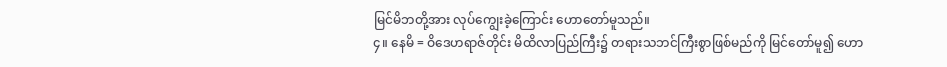မြင်မိဘတို့အား လုပ်ကျွေးခဲ့ကြောင်း ဟောတော်မူသည်။
၄။ နေမိ = ဝိဒေဟရာဇ်တိုင်း မိထိလာပြည်ကြီး၌ တရားသဘင်ကြီးစွာဖြစ်မည်ကို မြင်တော်မူ၍ ဟော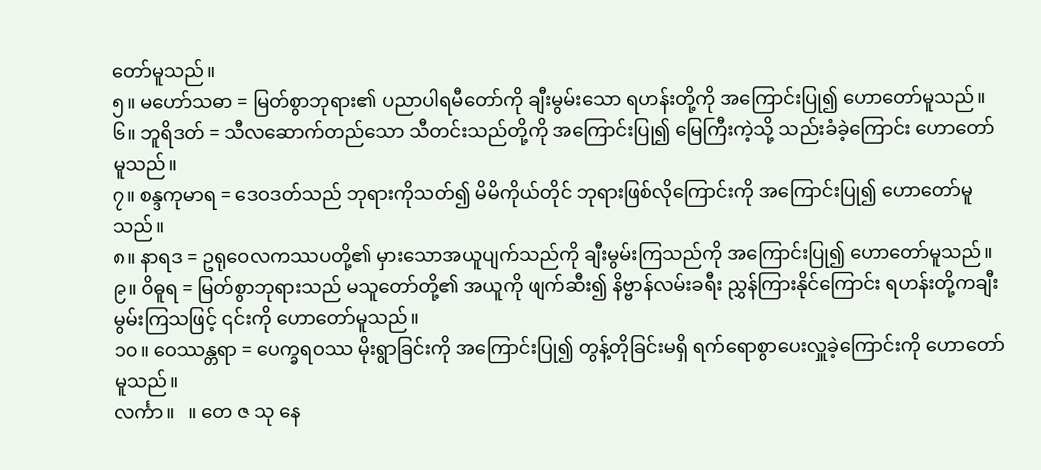တော်မူသည်။
၅။ မဟော်သဓာ = မြတ်စွာဘုရား၏ ပညာပါရမီတော်ကို ချီးမွမ်းသော ရဟန်းတို့ကို အကြောင်းပြု၍ ဟောတော်မူသည်။
၆။ ဘူရိဒတ် = သီလဆောက်တည်သော သီတင်းသည်တို့ကို အကြောင်းပြု၍ မြေကြီးကဲ့သို့ သည်းခံခဲ့ကြောင်း ဟောတော်မူသည်။
၇။ စန္ဒကုမာရ = ဒေဝဒတ်သည် ဘုရားကိုသတ်၍ မိမိကိုယ်တိုင် ဘုရားဖြစ်လိုကြောင်းကို အကြောင်းပြု၍ ဟောတော်မူသည်။
၈။ နာရဒ = ဥရုဝေလကဿပတို့၏ မှားသောအယူပျက်သည်ကို ချီးမွမ်းကြသည်ကို အကြောင်းပြု၍ ဟောတော်မူသည်။
၉။ ဝိဓူရ = မြတ်စွာဘုရားသည် မသူတော်တို့၏ အယူကို ဖျက်ဆီး၍ နိဗ္ဗာန်လမ်းခရီး ညွှန်ကြားနိုင်ကြောင်း ရဟန်းတို့ကချီးမွမ်းကြသဖြင့် ၎င်းကို ဟောတော်မူသည်။
၁၀။ ဝေဿန္တရာ = ပေက္ခရဝဿ မိုးရွာခြင်းကို အကြောင်းပြု၍ တွန့်တိုခြင်းမရှိ ရက်ရောစွာပေးလှူခဲ့ကြောင်းကို ဟောတော်မူသည်။
လင်္ကာ။   ။ တေ ဇ သု နေ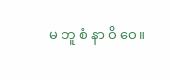မ ဘူ စံ နာ ဝိ ဝေ။